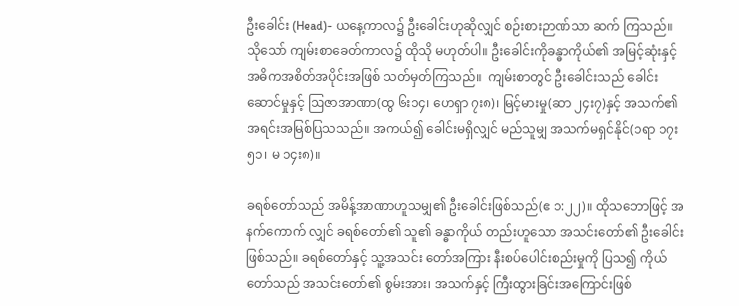ဦးခေါင်း (Head)- ယနေ့ကာလ၌ ဦးခေါင်းဟုဆိုလျှင် စဉ်းစားဉာဏ်သာ ဆက် ကြသည်။ သိုသော် ကျမ်းစာခေတ်ကာလ၌ ထိုသို မဟုတ်ပါ။ ဦးခေါင်းကိုခန္ဓာကိုယ်၏ အမြင့်ဆုံးနှင့် အဓိကအစိတ်အပိုင်းအဖြစ် သတ်မှတ်ကြသည်။  ကျမ်းစာတွင် ဦးခေါင်းသည် ခေါင်းဆောင်မှုနှင့် ဩဇာအာဏာ(ထွ ၆း၁၄၊ ဟေရှာ ၇း၈)၊ မြင့်မားမှု(ဆာ ၂၄း၇)နှင့် အသက်၏ အရင်းအမြစ်ပြသသည်။ အကယ်၍ ခေါင်းမရှိလျှင် မည်သူမျှ အသက်မရှင်နိုင်(၁ရာ ၁၇း၅၁၊ မ ၁၄း၈)။

ခရစ်တော်သည် အမိန့်အာဏာဟူသမျှ၏ ဦးခေါင်းဖြစ်သည်(ဧ ၁:၂၂)။ ထိုသဘောဖြင့် အနက်ကောက် လျှင် ခရစ်တော်၏ သူ၏ ခန္ဓာကိုယ် တည်းဟူသော အသင်းတော်၏ ဦးခေါင်းဖြစ်သည်။ ခရစ်တော်နှင့် သူ့အသင်း တော်အကြား နီးစပ်ပေါင်းစည်းမှုကို ပြသ၍ ကိုယ်တော်သည် အသင်းတော်၏ စွမ်းအား၊ အသက်နှင့် ကြီးထွားခြင်းအကြောင်းဖြစ်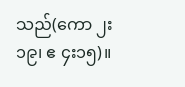သည်(ကော ၂း၁၉၊ ဧ ၄း၁၅)။